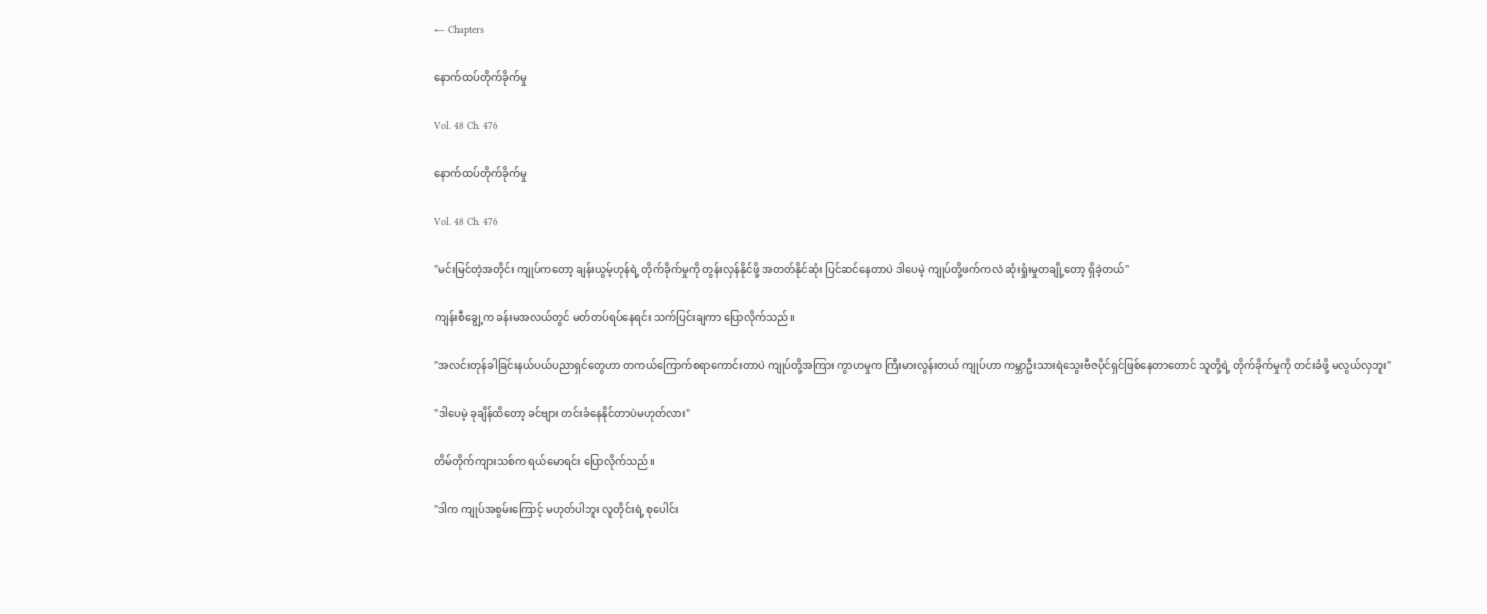← Chapters

နောက်ထပ်တိုက်ခိုက်မှု

Vol. 48 Ch. 476

နောက်ထပ်တိုက်ခိုက်မှု

Vol. 48 Ch. 476

"မင်းမြင်တဲ့အတိုင်း ကျုပ်ကတော့ ချန်းယွမ့်ဟုန်ရဲ့ တိုက်ခိုက်မှုကို တွန်းလှန်နိုင်ဖို့ အတတ်နိုင်ဆုံး ပြင်ဆင်နေတာပဲ ဒါပေမဲ့ ကျုပ်တို့ဖက်ကလဲ ဆုံးရှုံးမှုတချို့တော့ ရှိခဲ့တယ်"

ကျန်းစီချွေ့က ခန်းမအလယ်တွင် မတ်တပ်ရပ်နေရင်း သက်ပြင်းချကာ ပြောလိုက်သည်။

"အလင်းတုန်ခါခြင်းနယ်ပယ်ပညာရှင်တွေဟာ တကယ်ကြောက်စရာကောင်းတာပဲ ကျုပ်တို့အကြား ကွာဟမှုက ကြီးမားလွန်းတယ် ကျုပ်ဟာ ကမ္ဘာဦးသားရဲသွေးဗီဇပိုင်ရှင်ဖြစ်နေတာတောင် သူတို့ရဲ့ တိုက်ခိုက်မှုကို တင်းခံဖို့ မလွယ်လှဘူး"

"ဒါပေမဲ့ ခုချိန်ထိတော့ ခင်ဗျား တင်းခံနေနိုင်တာပဲမဟုတ်လား"

တိမ်တိုက်ကျားသစ်က ရယ်မောရင်း ပြောလိုက်သည်။

"ဒါက ကျုပ်အစွမ်းကြောင့် မဟုတ်ပါဘူး လူတိုင်းရဲ့ စုပေါင်း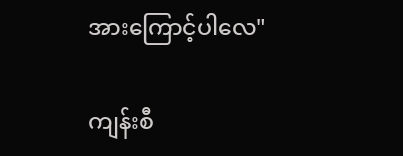အားကြောင့်ပါလေ"

ကျန်းစီ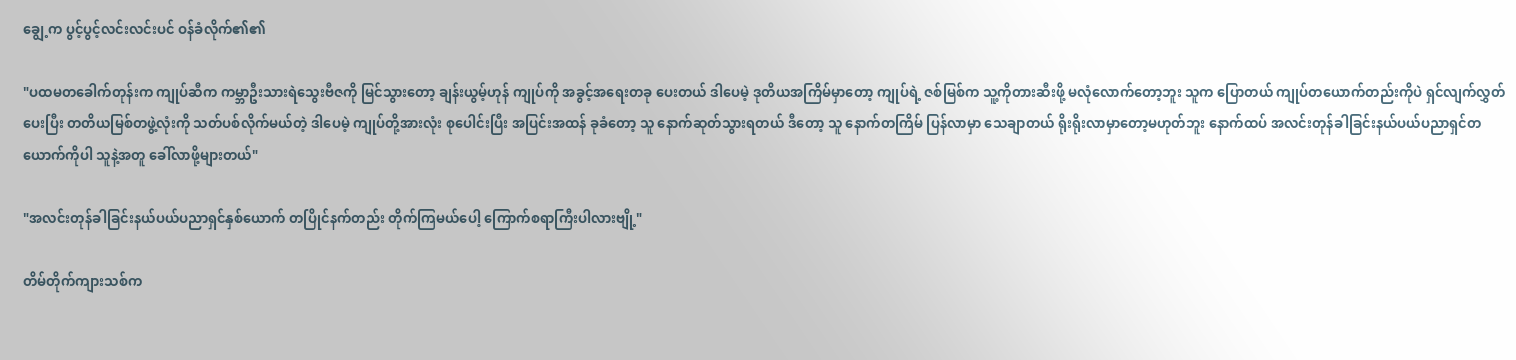ချွေ့က ပွင့်ပွင့်လင်းလင်းပင် ဝန်ခံလိုက်၏၏

"ပထမတခေါက်တုန်းက ကျုပ်ဆီက ကမ္ဘာဦးသားရဲသွေးဗီဇကို မြင်သွားတော့ ချန်းယွမ့်ဟုန် ကျုပ်ကို အခွင့်အရေးတခု ပေးတယ် ဒါပေမဲ့ ဒုတိယအကြိမ်မှာတော့ ကျုပ်ရဲ့ ဇစ်မြစ်က သူ့ကိုတားဆီးဖို့ မလုံလောက်တော့ဘူး သူက ပြောတယ် ကျုပ်တယောက်တည်းကိုပဲ ရှင်လျက်လွှတ်ပေးပြီး တတိယမြစ်တဖွဲ့လုံးကို သတ်ပစ်လိုက်မယ်တဲ့ ဒါပေမဲ့ ကျုပ်တို့အားလုံး စုပေါင်းပြီး အပြင်းအထန် ခုခံတော့ သူ နောက်ဆုတ်သွားရတယ် ဒီတော့ သူ နောက်တကြိမ် ပြန်လာမှာ သေချာတယ် ရိုးရိုးလာမှာတော့မဟုတ်ဘူး နောက်ထပ် အလင်းတုန်ခါခြင်းနယ်ပယ်ပညာရှင်တယောက်ကိုပါ သူနဲ့အတူ ခေါ်လာဖို့များတယ်"

"အလင်းတုန်ခါခြင်းနယ်ပယ်ပညာရှင်နှစ်ယောက် တပြိုင်နက်တည်း တိုက်ကြမယ်ပေါ့ ကြောက်စရာကြီးပါလားဗျို့"

တိမ်တိုက်ကျားသစ်က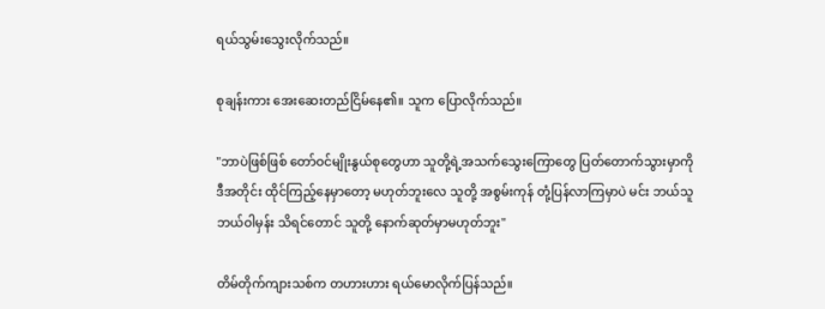ရယ်သွမ်းသွေးလိုက်သည်။

စုချန်းကား အေးဆေးတည်ငြိမ်နေ၏။ သူက ပြောလိုက်သည်။

"ဘာပဲဖြစ်ဖြစ် တော်ဝင်မျိုးနွယ်စုတွေဟာ သူတို့ရဲ့အသက်သွေးကြောတွေ ပြတ်တောက်သွားမှာကို ဒီအတိုင်း ထိုင်ကြည့်နေမှာတော့ မဟုတ်ဘူးလေ သူတို့ အစွမ်းကုန် တုံ့ပြန်လာကြမှာပဲ မင်း ဘယ်သူဘယ်ဝါမှန်း သိရင်တောင် သူတို့ နောက်ဆုတ်မှာမဟုတ်ဘူး"

တိမ်တိုက်ကျားသစ်က တဟားဟား ရယ်မောလိုက်ပြန်သည်။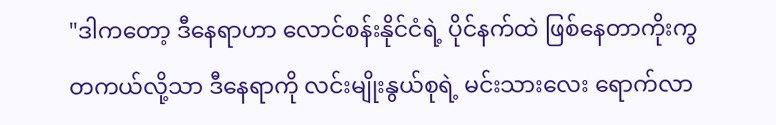"ဒါကတော့ ဒီနေရာဟာ လောင်စန်းနိုင်ငံရဲ့ ပိုင်နက်ထဲ ဖြစ်နေတာကိုးကွ တကယ်လို့သာ ဒီနေရာကို လင်းမျိုးနွယ်စုရဲ့ မင်းသားလေး ရောက်လာ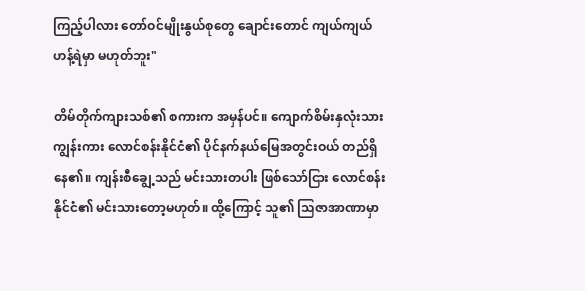ကြည့်ပါလား တော်ဝင်မျိုးနွယ်စုတွေ ချောင်းတောင် ကျယ်ကျယ်ဟန့်ရဲမှာ မဟုတ်ဘူး"

တိမ်တိုက်ကျားသစ်၏ စကားက အမှန်ပင်။ ကျောက်စိမ်းနှလုံးသားကျွန်းကား လောင်စန်းနိုင်ငံ၏ ပိုင်နက်နယ်မြေအတွင်းဝယ် တည်ရှိနေ၏။ ကျန်းစီချွေ့သည် မင်းသားတပါး ဖြစ်သော်ငြား လောင်စန်းနိုင်ငံ၏ မင်းသားတော့မဟုတ်။ ထို့ကြောင့် သူ၏ သြဇာအာဏာမှာ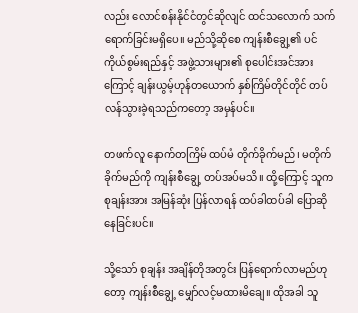လည်း လောင်စန်းနိုင်ငံတွင်ဆိုလျင် ထင်သလောက် သက်ရောက်ခြင်းမရှိပေ။ မည်သို့ဆိုစေ ကျန်းစီချွေ့၏ ပင်ကိုယ်စွမ်းရည်နှင့် အဖွဲ့သားများ၏ စုပေါင်းအင်အားကြောင့် ချန်းယွမ့်ဟုန်တယောက် နှစ်ကြိမ်တိုင်တိုင် တပ်လန်သွားခဲ့ရသည်ကတော့ အမှန်ပင်။

တဖက်လူ နောက်တကြိမ် ထပ်မံ တိုက်ခိုက်မည်၊ မတိုက်ခိုက်မည်ကို ကျန်းစီချွေ့ တပ်အပ်မသိ။ ထို့ကြောင့် သူက စုချန်းအား အမြန်ဆုံး ပြန်လာရန် ထပ်ခါထပ်ခါ ပြောဆိုနေခြင်းပင်။

သို့သော် စုချန်း အချိန်တိုအတွင်း ပြန်ရောက်လာမည်ဟုတော့ ကျန်းစီချွေ့ မျှော်လင့်မထားမိချေ။ ထိုအခါ သူ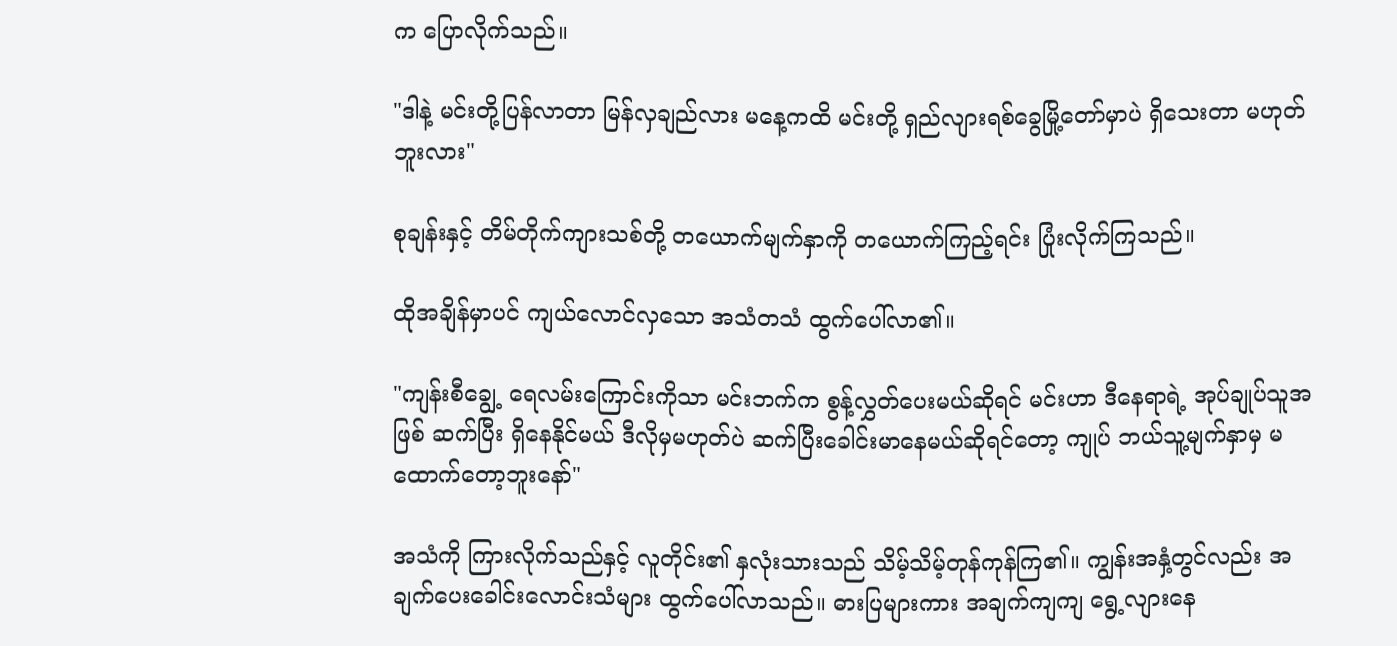က ပြောလိုက်သည်။

"ဒါနဲ့ မင်းတို့ပြန်လာတာ မြန်လှချည်လား မနေ့ကထိ မင်းတို့ ရှည်လျားရစ်ခွေမြို့တော်မှာပဲ ရှိသေးတာ မဟုတ်ဘူးလား"

စုချန်းနှင့် တိမ်တိုက်ကျားသစ်တို့ တယောက်မျက်နှာကို တယောက်ကြည့်ရင်း ပြုံးလိုက်ကြသည်။

ထိုအချိန်မှာပင် ကျယ်လောင်လှသော အသံတသံ ထွက်ပေါ်လာ၏။

"ကျန်းစီချွေ့ ရေလမ်းကြောင်းကိုသာ မင်းဘက်က စွန့်လွှတ်ပေးမယ်ဆိုရင် မင်းဟာ ဒီနေရာရဲ့ အုပ်ချုပ်သူအဖြစ် ဆက်ပြီး ရှိနေနိုင်မယ် ဒီလိုမှမဟုတ်ပဲ ဆက်ပြီးခေါင်းမာနေမယ်ဆိုရင်တော့ ကျုပ် ဘယ်သူ့မျက်နှာမှ မထောက်တော့ဘူးနော်"

အသံကို ကြားလိုက်သည်နှင့် လူတိုင်း၏ နှလုံးသားသည် သိမ့်သိမ့်တုန်ကုန်ကြ၏။ ကျွန်းအနှံ့တွင်လည်း အချက်ပေးခေါင်းလောင်းသံများ ထွက်ပေါ်လာသည်။ ဓားပြများကား အချက်ကျကျ ရွေ့လျားနေ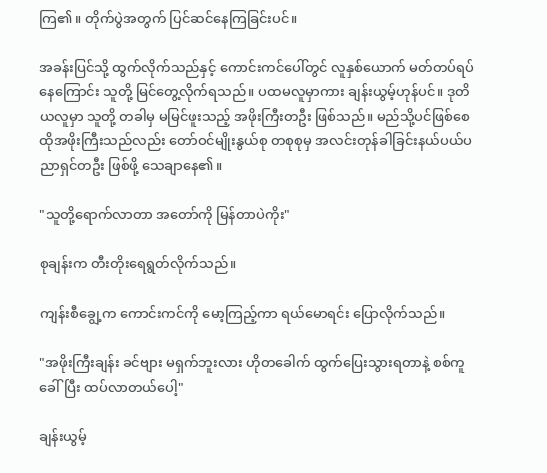ကြ၏။ တိုက်ပွဲအတွက် ပြင်ဆင်နေကြခြင်းပင်။

အခန်းပြင်သို့ ထွက်လိုက်သည်နှင့် ကောင်းကင်ပေါ်တွင် လူနှစ်ယောက် မတ်တပ်ရပ်နေကြောင်း သူတို့ မြင်တွေ့လိုက်ရသည်။ ပထမလူမှာကား ချန်းယွမ့်ဟုန်ပင်။ ဒုတိယလူမှာ သူတို့ တခါမှ မမြင်ဖူးသည့် အဖိုးကြီးတဦး ဖြစ်သည်။ မည်သို့ပင်ဖြစ်စေ ထိုအဖိုးကြီးသည်လည်း တော်ဝင်မျိုးနွယ်စု တစုစုမှ အလင်းတုန်ခါခြင်းနယ်ပယ်ပညာရှင်တဦး ဖြစ်ဖို့ သေချာနေ၏။

"သူတို့ရောက်လာတာ အတော်ကို မြန်တာပဲကိုး"

စုချန်းက တီးတိုးရေရွတ်လိုက်သည်။

ကျန်းစီချွေ့က ကောင်းကင်ကို မော့ကြည့်ကာ ရယ်မောရင်း ပြောလိုက်သည်။

"အဖိုးကြီးချန်း ခင်ဗျား မရှက်ဘူးလား ဟိုတခေါက် ထွက်ပြေးသွားရတာနဲ့ စစ်ကူခေါ်ပြီး ထပ်လာတယ်ပေါ့"

ချန်းယွမ့်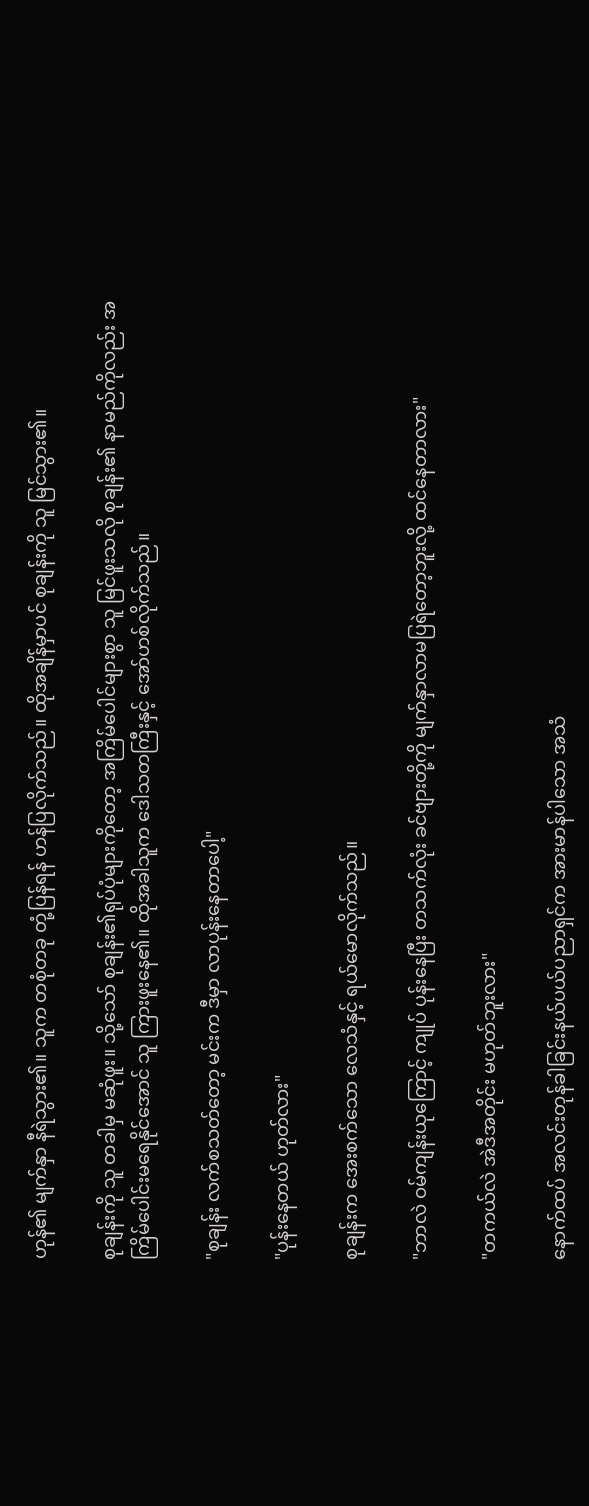ဟုန်၏ မျက်နှာ နီရဲသွား၏။ သူက တစုံတခု တုံ့ပြန်ရန် ဟန်ပြလိုက်သည်။ ထိုအချိန်မှာပင် စုချန်းကို သူ မြင်သွား၏။

စုချန်းကို သူ တခါမှ မဆုံဖူး။ သို့သော် စုချန်း၏ရုပ်ပုံများကိုတော့ အကြိမ်ပေါင်များစွာ သူ မြင်ဖူးသလို စုချန်း၏ နာမည်ကိုလည်း အကြိမ်ပေါင်းမရေနိုင်အောင် သူ ကြားဖူးနေ၏။ ထိုအခါသူက ဒေါသတကြီးနှင့် အော်ဟစ်လိုက်သည်။

"စုချန်း လက်စသတ်တော့ မင်းက ဒီမှာ လာပုန်းနေတာပေါ့"

"ပုန်းနေတယ် ဟုတ်လား"

စုချန်းက အေးစက်သော လေသံနှင့် ရယ်မောလိုက်သည်။

"ဘာလဲ ဝမ်ကျန်းယုကြောင့် ကျုပ် ပုန်းနေပြီး တသက်လုံး ခင်ဗျားတို့ကို မျက်နှာလာမပြရဲတော့ဘူးလို့ ထင်နေတာလား"

"တကယ်လဲ အဲဒီအတိုင်း မဟုတ်ဘူးလား"

နောက်ထပ် အလင်းတုန်ခါခြင်းနယ်ပယ်ပညာရှင်က အားမာန်ပါသော အသံ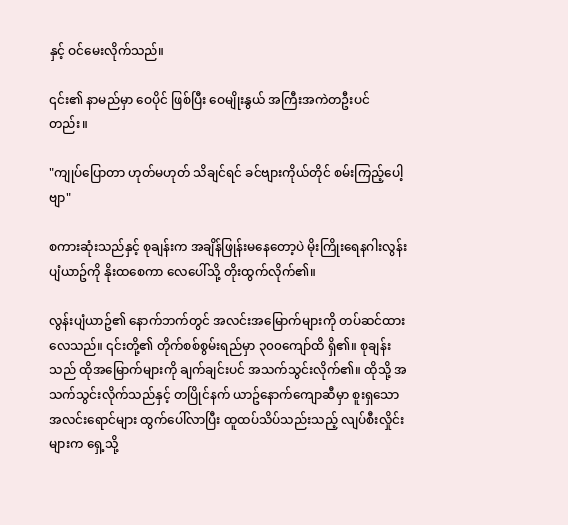နှင့် ဝင်မေးလိုက်သည်။

၎င်း၏ နာမည်မှာ ဝေပိုင် ဖြစ်ပြီး ဝေမျိုးနွယ် အကြီးအကဲတဦးပင်တည်း။

"ကျုပ်ပြောတာ ဟုတ်မဟုတ် သိချင်ရင် ခင်ဗျားကိုယ်တိုင် စမ်းကြည့်ပေါ့ဗျာ"

စကားဆုံးသည်နှင့် စုချန်းက အချိန်ဖြုန်းမနေတော့ပဲ မိုးကြိုးရေနဂါးလွန်းပျံယာဥ်ကို နိုးထစေကာ လေပေါ်သို့ တိုးထွက်လိုက်၏။

လွန်းပျံယာဥ်၏ နောက်ဘက်တွင် အလင်းအမြောက်များကို တပ်ဆင်ထားလေသည်။ ၎င်းတို့၏ တိုက်စစ်စွမ်းရည်မှာ ၃၀၀ကျော်ထိ ရှိ၏။ စုချန်းသည် ထိုအမြောက်များကို ချက်ချင်းပင် အသက်သွင်းလိုက်၏။ ထိုသို့ အသက်သွင်းလိုက်သည်နှင့် တပြိုင်နက် ယာဥ်နောက်ကျောဆီမှာ စူးရှသော အလင်းရောင်များ ထွက်ပေါ်လာပြီး ထူထပ်သိပ်သည်းသည့် လျပ်စီးလှိုင်းများက ရှေ့သို့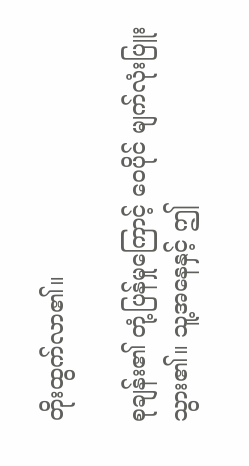တိုးထွက်လာ၏။

စုချန်း၏ တုံ့ပြန်မှုကြောင့် ဝေပိုင် မျက်လုံးပြူးသွား၏။ သူ့အနေနှင့် ဤ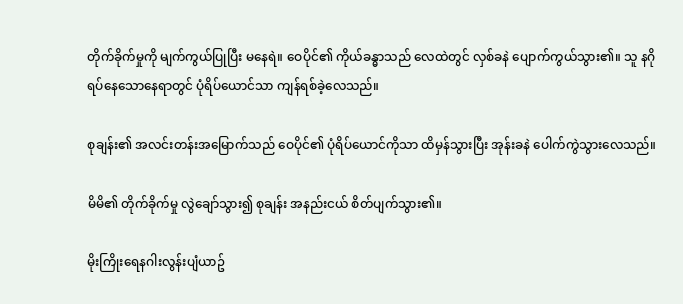တိုက်ခိုက်မှုကို မျက်ကွယ်ပြုပြီး မနေရဲ။ ဝေပိုင်၏ ကိုယ်ခန္ဓာသည် လေထဲတွင် လှစ်ခနဲ ပျောက်ကွယ်သွား၏။ သူ နဂို ရပ်နေသောနေရာတွင် ပုံရိပ်ယောင်သာ ကျန်ရစ်ခဲ့လေသည်။

စုချန်း၏ အလင်းတန်းအမြောက်သည် ဝေပိုင်၏ ပုံရိပ်ယောင်ကိုသာ ထိမှန်သွားပြီး အုန်းခနဲ ပေါက်ကွဲသွားလေသည်။

မိမိ၏ တိုက်ခိုက်မှု လွဲချော်သွား၍ စုချန်း အနည်းငယ် စိတ်ပျက်သွား၏။

မိုးကြိုးရေနဂါးလွန်းပျံယာဥ်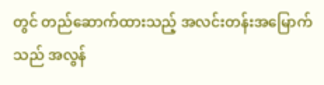တွင် တည်ဆောက်ထားသည့် အလင်းတန်းအမြောက်သည် အလွန်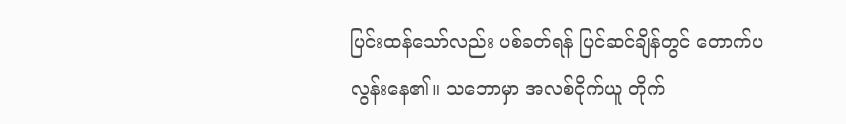ပြင်းထန်သော်လည်း ပစ်ခတ်ရန် ပြင်ဆင်ချိန်တွင် တောက်ပလွန်းနေ၏။ သဘောမှာ အလစ်ငိုက်ယူ တိုက်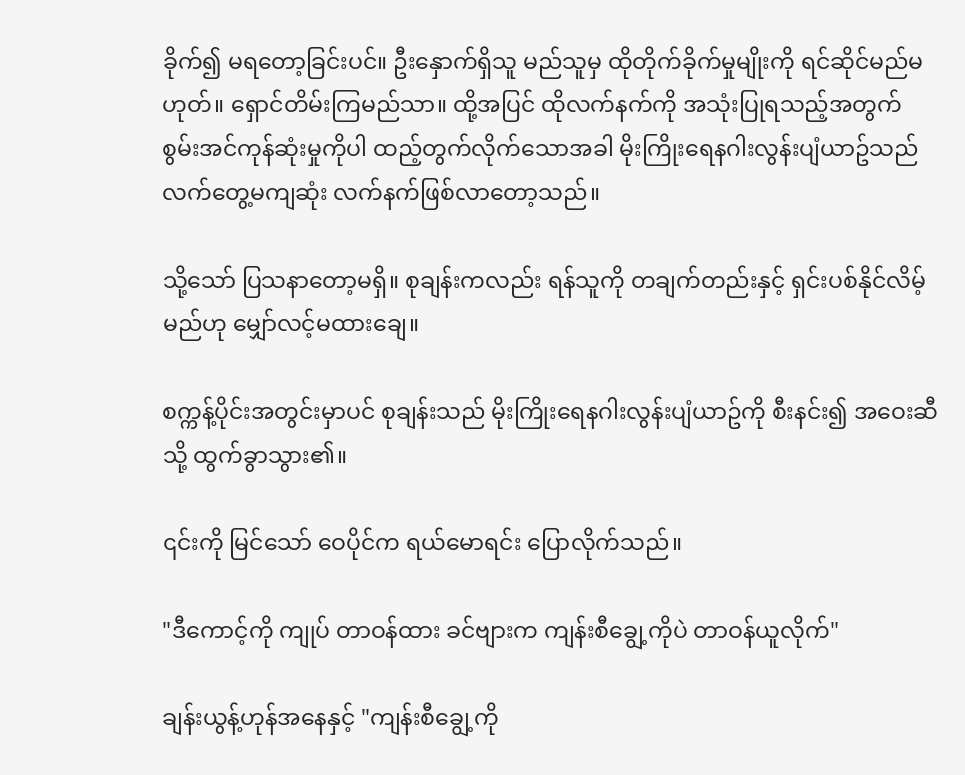ခိုက်၍ မရတော့ခြင်းပင်။ ဦးနှောက်ရှိသူ မည်သူမှ ထိုတိုက်ခိုက်မှုမျိုးကို ရင်ဆိုင်မည်မဟုတ်။ ရှောင်တိမ်းကြမည်သာ။ ထို့အပြင် ထိုလက်နက်ကို အသုံးပြုရသည့်အတွက် စွမ်းအင်ကုန်ဆုံးမှုကိုပါ ထည့်တွက်လိုက်သောအခါ မိုးကြိုးရေနဂါးလွန်းပျံယာဥ်သည် လက်တွေ့မကျဆုံး လက်နက်ဖြစ်လာတော့သည်။

သို့သော် ပြသနာတော့မရှိ။ စုချန်းကလည်း ရန်သူကို တချက်တည်းနှင့် ရှင်းပစ်နိုင်လိမ့်မည်ဟု မျှော်လင့်မထားချေ။

စက္ကန့်ပိုင်းအတွင်းမှာပင် စုချန်းသည် မိုးကြိုးရေနဂါးလွန်းပျံယာဥ်ကို စီးနင်း၍ အဝေးဆီသို့ ထွက်ခွာသွား၏။

၎င်းကို မြင်သော် ဝေပိုင်က ရယ်မောရင်း ပြောလိုက်သည်။

"ဒီကောင့်ကို ကျုပ် တာဝန်ထား ခင်ဗျားက ကျန်းစီချွေ့ကိုပဲ တာဝန်ယူလိုက်"

ချန်းယွန့်ဟုန်အနေနှင့် "ကျန်းစီချွေ့ကို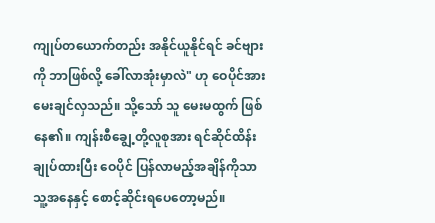ကျုပ်တယောက်တည်း အနိုင်ယူနိုင်ရင် ခင်ဗျားကို ဘာဖြစ်လို့ ခေါ်လာအုံးမှာလဲ" ဟု ဝေပိုင်အား မေးချင်လှသည်။ သို့သော် သူ မေးမထွက် ဖြစ်နေ၏။ ကျန်းစီချွေ့တို့လူစုအား ရင်ဆိုင်ထိန်းချုပ်ထားပြီး ဝေပိုင် ပြန်လာမည့်အချိန်ကိုသာ သူ့အနေနှင့် စောင့်ဆိုင်းရပေတော့မည်။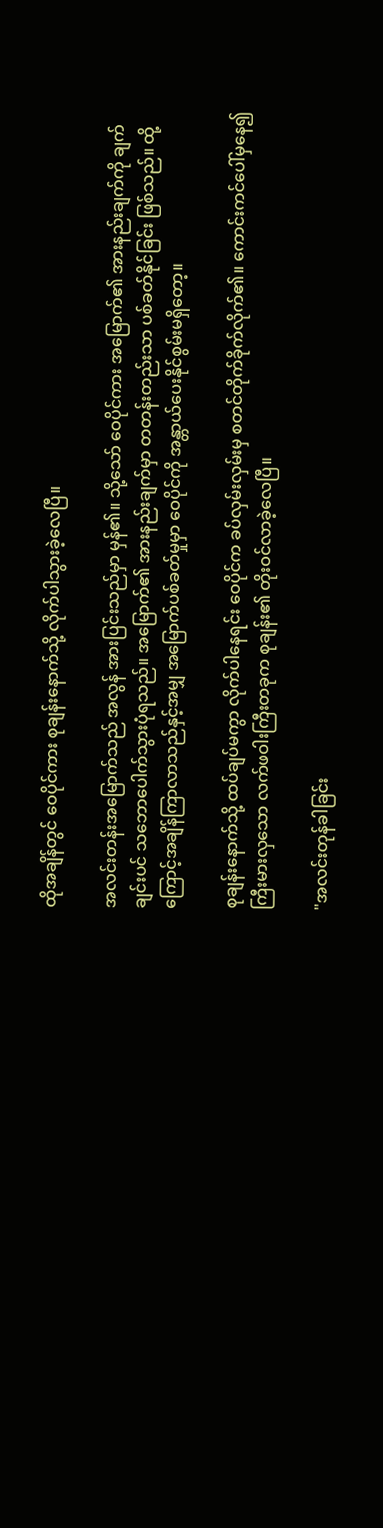ထိုအချိန်တွင် ဝေပိုင်ကား စုချန်းနောက်သို့ လိုက်ပါသွားခဲ့လေပြီ။

အလင်းတန်းအမြောက်သည် အလွန် အားပြင်းသည်မှာ မှန်၏။ သို့သော် ဝေပိုင်ကား အမြောက်၏ အားနည်းချက်ကို ချက်ချင်းပင် သဘောပေါက်သွားပုံရသည်။ အမြောက်၏ အားနည်းချက်မှာ တတန်းတည်းသာ ပစ်ခတ်နိုင်ခြင်း ဖြစ်သည်။ ထို့ကြောင့်အချိန်ကြာလာသည်နှင့်အမျှ အမြောက်ပစ်ခတ်မှုမှာ ဝေပိုင်ကို အန္တာယ်ပေးနိုင်စွမ်းမရှိတော့။

စုချန်းနောက်သို့ ထပ်ချပ်မကွာ လိုက်ပါနေရင်း ဝေပိုင်က ခပ်လှမ်းလှမ်းမှ စတင်တိုက်ခိုက်လိုက်၏။ ကောင်းကင်ပေါ်မှနေ၍ ကြီးမားလှသော လက်ဖဝါးကြီးတခုက စုချန်း၏ တိုးဝင်လာခဲ့လေပြီ။

"အလင်းတုန်ခါခြင်း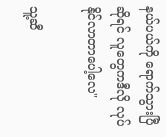နယ်ပယ်ကို ရောက်သွားပြီဆိုရင် လူတွေကဒီလို လုပ်နိုင်လာတာပေါ့လေ"

သူ့ဆီ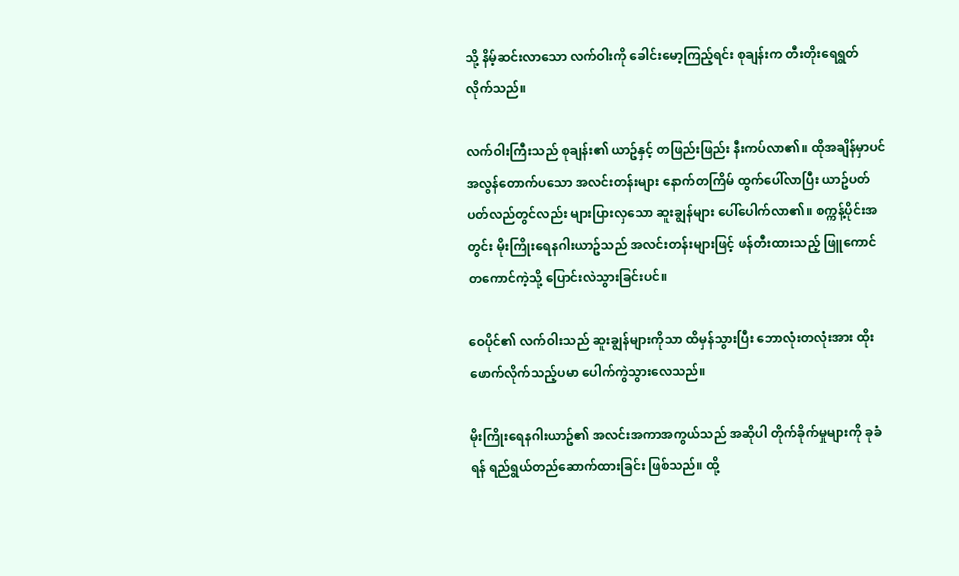သို့ နိမ့်ဆင်းလာသော လက်ဝါးကို ခေါင်းမော့ကြည့်ရင်း စုချန်းက တီးတိုးရေရွတ်လိုက်သည်။

လက်ဝါးကြီးသည် စုချန်း၏ ယာဥ်နှင့် တဖြည်းဖြည်း နီးကပ်လာ၏။ ထိုအချိန်မှာပင် အလွန်တောက်ပသော အလင်းတန်းများ နောက်တကြိမ် ထွက်ပေါ်လာပြီး ယာဥ်ပတ်ပတ်လည်တွင်လည်း များပြားလှသော ဆူးချွန်များ ပေါ်ပေါက်လာ၏။ စက္ကန့်ပိုင်းအတွင်း မိုးကြိုးရေနဂါးယာဥ်သည် အလင်းတန်းများဖြင့် ဖန်တီးထားသည့် ဖြူကောင်တကောင်ကဲ့သို့ ပြောင်းလဲသွားခြင်းပင်။

ဝေပိုင်၏ လက်ဝါးသည် ဆူးချွန်များကိုသာ ထိမှန်သွားပြီး ဘောလုံးတလုံးအား ထိုးဖောက်လိုက်သည့်ပမာ ပေါက်ကွဲသွားလေသည်။

မိုးကြိုးရေနဂါးယာဥ်၏ အလင်းအကာအကွယ်သည် အဆိုပါ တိုက်ခိုက်မှုများကို ခုခံရန် ရည်ရွယ်တည်ဆောက်ထားခြင်း ဖြစ်သည်။ ထို့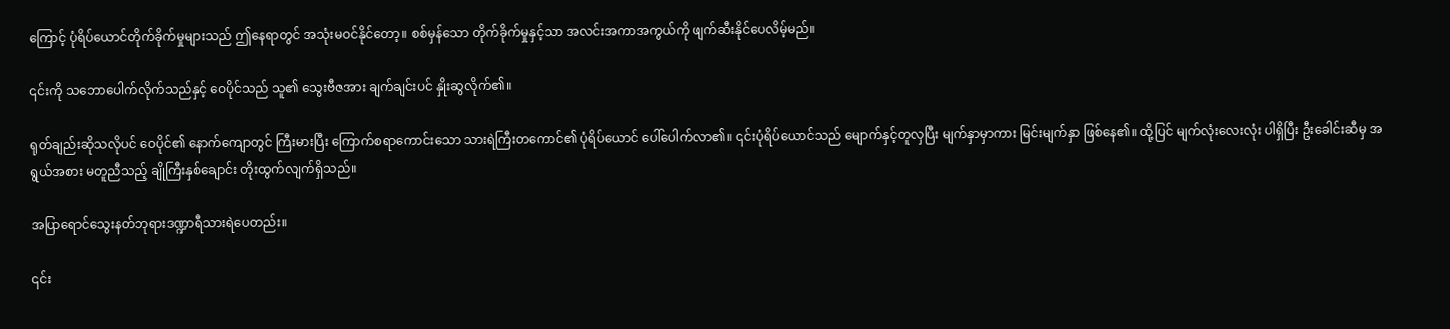ကြောင့် ပုံရိပ်ယောင်တိုက်ခိုက်မှုများသည် ဤနေရာတွင် အသုံးမဝင်နိုင်တော့။ စစ်မှန်သော တိုက်ခိုက်မှုနှင့်သာ အလင်းအကာအကွယ်ကို ဖျက်ဆီးနိုင်ပေလိမ့်မည်။

၎င်းကို သဘောပေါက်လိုက်သည်နှင့် ဝေပိုင်သည် သူ၏ သွေးဗီဇအား ချက်ချင်းပင် နှိုးဆွလိုက်၏။

ရုတ်ချည်းဆိုသလိုပင် ဝေပိုင်၏ နောက်ကျောတွင် ကြီးမားပြီး ကြောက်စရာကောင်းသော သားရဲကြီးတကောင်၏ ပုံရိပ်ယောင် ပေါ်ပေါက်လာ၏။ ၎င်းပုံရိပ်ယောင်သည် မျောက်နှင့်တူလှပြီး မျက်နှာမှာကား မြင်းမျက်နှာ ဖြစ်နေ၏။ ထို့ပြင် မျက်လုံးလေးလုံး ပါရှိပြီး ဦးခေါင်းဆီမှ အရွယ်အစား မတူညီသည့် ချိုကြီးနှစ်ချောင်း တိုးထွက်လျက်ရှိသည်။

အပြာရောင်သွေးနတ်ဘုရားဒဏ္ဍာရီသားရဲပေတည်း။

၎င်း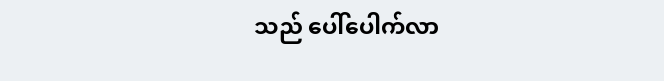သည် ပေါ်ပေါက်လာ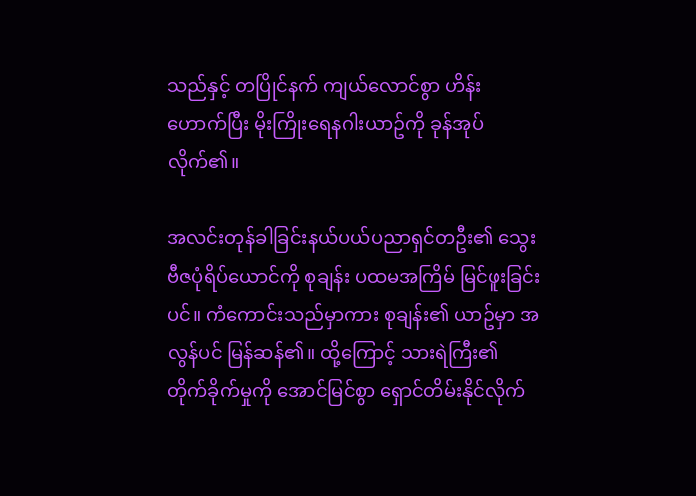သည်နှင့် တပြိုင်နက် ကျယ်လောင်စွာ ဟိန်းဟောက်ပြီး မိုးကြိုးရေနဂါးယာဥ်ကို ခုန်အုပ်လိုက်၏။

အလင်းတုန်ခါခြင်းနယ်ပယ်ပညာရှင်တဦး၏ သွေးဗီဇပုံရိပ်ယောင်ကို စုချန်း ပထမအကြိမ် မြင်ဖူးခြင်းပင်။ ကံကောင်းသည်မှာကား စုချန်း၏ ယာဥ်မှာ အလွန်ပင် မြန်ဆန်၏။ ထို့ကြောင့် သားရဲကြီး၏ တိုက်ခိုက်မှုကို အောင်မြင်စွာ ရှောင်တိမ်းနိုင်လိုက်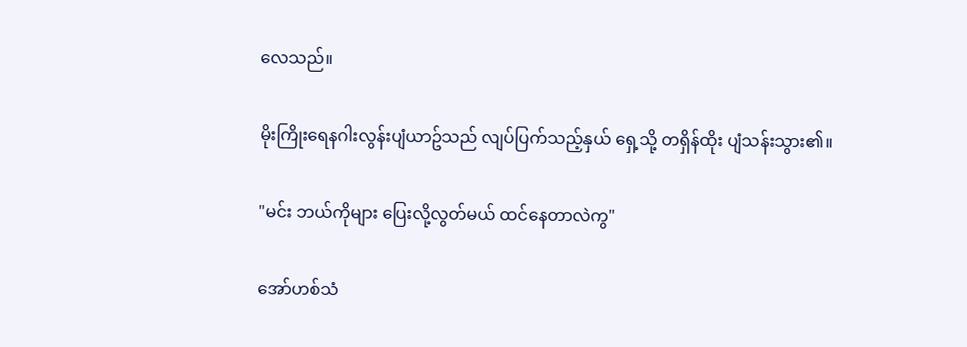လေသည်။

မိုးကြိုးရေနဂါးလွန်းပျံယာဥ်သည် လျပ်ပြက်သည့်နှယ် ရှေ့သို့ တရှိန်ထိုး ပျံသန်းသွား၏။

"မင်း ဘယ်ကိုများ ပြေးလို့လွတ်မယ် ထင်နေတာလဲကွ"

အော်ဟစ်သံ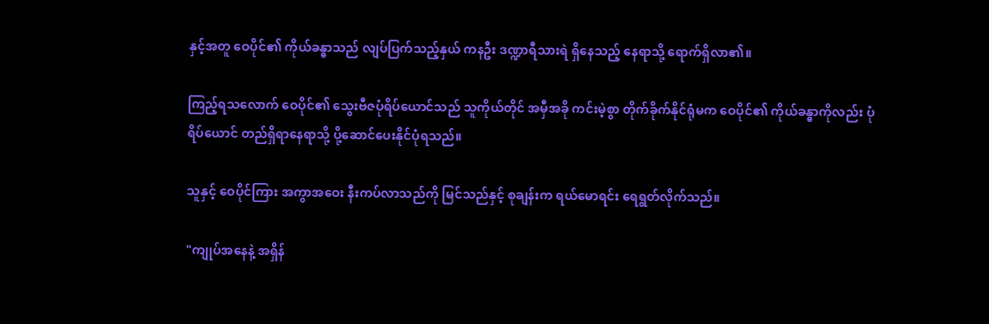နှင့်အတူ ဝေပိုင်၏ ကိုယ်ခန္ဓာသည် လျပ်ပြက်သည့်နှယ် ကနဦး ဒဏ္ဍာရီသားရဲ ရှိနေသည့် နေရာသို့ ရောက်ရှိလာ၏။

ကြည့်ရသလောက် ဝေပိုင်၏ သွေးဗီဇပုံရိပ်ယောင်သည် သူကိုယ်တိုင် အမှီအခို ကင်းမဲ့စွာ တိုက်ခိုက်နိုင်ရုံမက ဝေပိုင်၏ ကိုယ်ခန္ဓာကိုလည်း ပုံရိပ်ယောင် တည်ရှိရာနေရာသို့ ပို့ဆောင်ပေးနိုင်ပုံရသည်။

သူနှင့် ဝေပိုင်ကြား အကွာအဝေး နီးကပ်လာသည်ကို မြင်သည်နှင့် စုချန်းက ရယ်မောရင်း ရေရွတ်လိုက်သည်။

"ကျုပ်အနေနဲ့ အရှိန်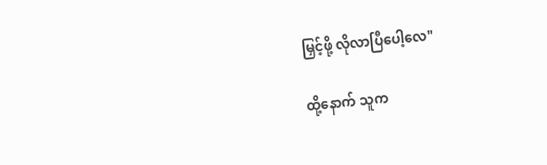မြှင့်ဖို့ လိုလာပြီပေါ့လေ"

ထို့နောက် သူက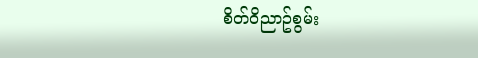စိတ်ဝိညာဥ်စွမ်း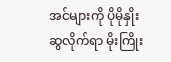အင်များကို ပိုမိုနှိုးဆွလိုက်ရာ မိုးကြိုး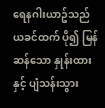ရေနဂါးယာဥ်သည် ယခင်ထက် ပို၍ မြန်ဆန်သော နှုန်းထားနှင့် ပျံသန်းသွား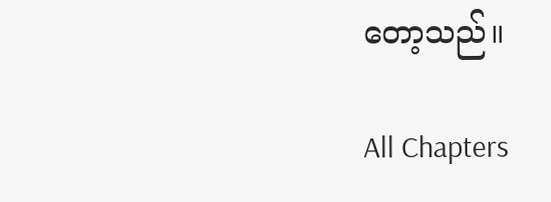တော့သည်။

All Chapters